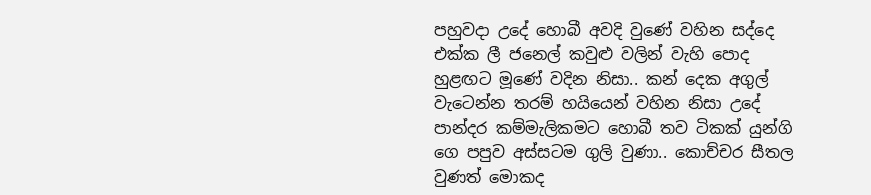පහුවදා උදේ හොබී අවදි වුණේ වහින සද්දෙ එක්ක ලී ජනෙල් කවුළු වලින් වැහි පොද හුළඟට මූණේ වදින නිසා.. කන් දෙක අගුල් වැටෙන්න තරම් හයියෙන් වහින නිසා උදේ පාන්දර කම්මැලිකමට හොබී තව ටිකක් යුන්ගි ගෙ පපුව අස්සටම ගුලි වුණා.. කොච්චර සීතල වුණත් මොකද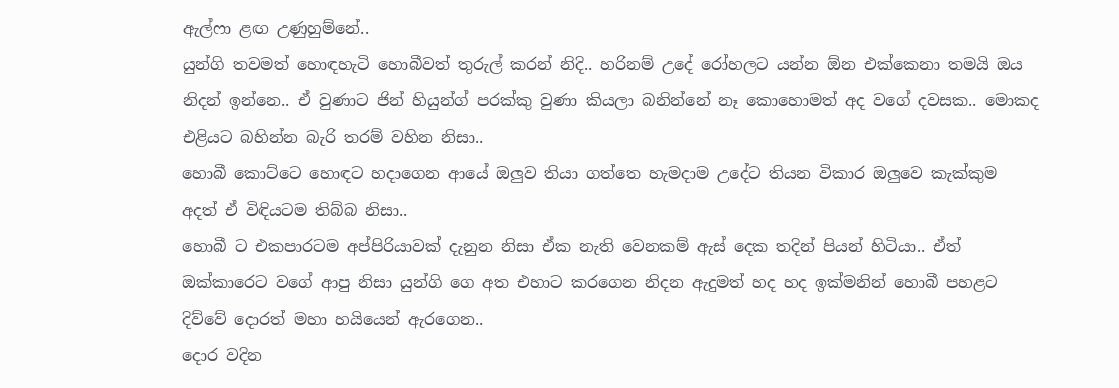ඇල්ෆා ළඟ උණුහුම්නේ..
යුන්ගි තවමත් හොඳහැටි හොබීවත් තුරුල් කරන් නිදි.. හරිනම් උදේ රෝහලට යන්න ඕන එක්කෙනා තමයි ඔය නිදන් ඉන්නෙ.. ඒ වුණාට ජින් හියුන්ග් පරක්කු වුණා කියලා බනින්නේ නෑ කොහොමත් අද වගේ දවසක.. මොකද එළියට බහින්න බැරි තරම් වහින නිසා..
හොබී කොට්ටෙ හොඳට හදාගෙන ආයේ ඔලුව තියා ගත්තෙ හැමදාම උදේට තියන විකාර ඔලුවෙ කැක්කුම අදත් ඒ විඳියටම තිබ්බ නිසා..
හොබී ට එකපාරටම අප්පිරියාවක් දැනුන නිසා ඒක නැති වෙනකම් ඇස් දෙක තදින් පියන් හිටියා.. ඒත් ඔක්කාරෙට වගේ ආපු නිසා යුන්ගි ගෙ අත එහාට කරගෙන නිදන ඇදුමත් හද හද ඉක්මනින් හොබී පහළට දිව්වේ දොරත් මහා හයියෙන් ඇරගෙන..
දොර වදින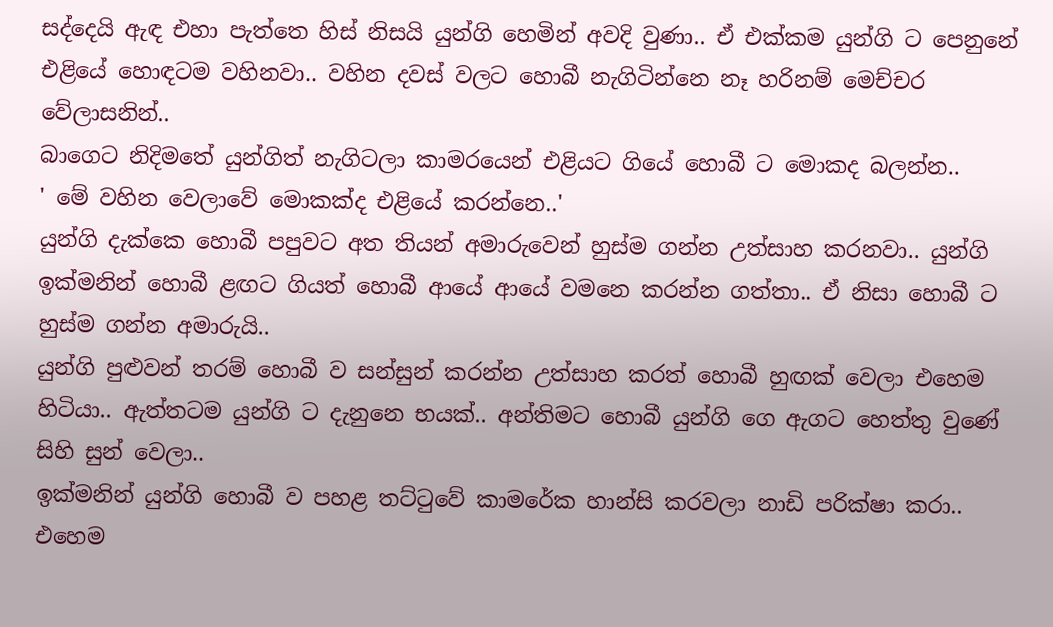සද්දෙයි ඇඳ එහා පැත්තෙ හිස් නිසයි යුන්ගි හෙමින් අවදි වුණා.. ඒ එක්කම යුන්ගි ට පෙනුනේ එළියේ හොඳටම වහිනවා.. වහින දවස් වලට හොබී නැගිටින්නෙ නෑ හරිනම් මෙච්චර වේලාසනින්..
බාගෙට නිදිමතේ යුන්ගිත් නැගිටලා කාමරයෙන් එළියට ගියේ හොබී ට මොකද බලන්න..
' මේ වහින වෙලාවේ මොකක්ද එළියේ කරන්නෙ..'
යුන්ගි දැක්කෙ හොබී පපුවට අත තියන් අමාරුවෙන් හුස්ම ගන්න උත්සාහ කරනවා.. යුන්ගි ඉක්මනින් හොබී ළඟට ගියත් හොබී ආයේ ආයේ වමනෙ කරන්න ගත්තා.. ඒ නිසා හොබී ට හුස්ම ගන්න අමාරුයි..
යුන්ගි පුළුවන් තරම් හොබී ව සන්සුන් කරන්න උත්සාහ කරත් හොබී හුඟක් වෙලා එහෙම හිටියා.. ඇත්තටම යුන්ගි ට දැනුනෙ භයක්.. අන්තිමට හොබී යුන්ගි ගෙ ඇගට හෙත්තු වුණේ සිහි සුන් වෙලා..
ඉක්මනින් යුන්ගි හොබී ව පහළ තට්ටුවේ කාමරේක හාන්සි කරවලා නාඩි පරික්ෂා කරා..
එහෙම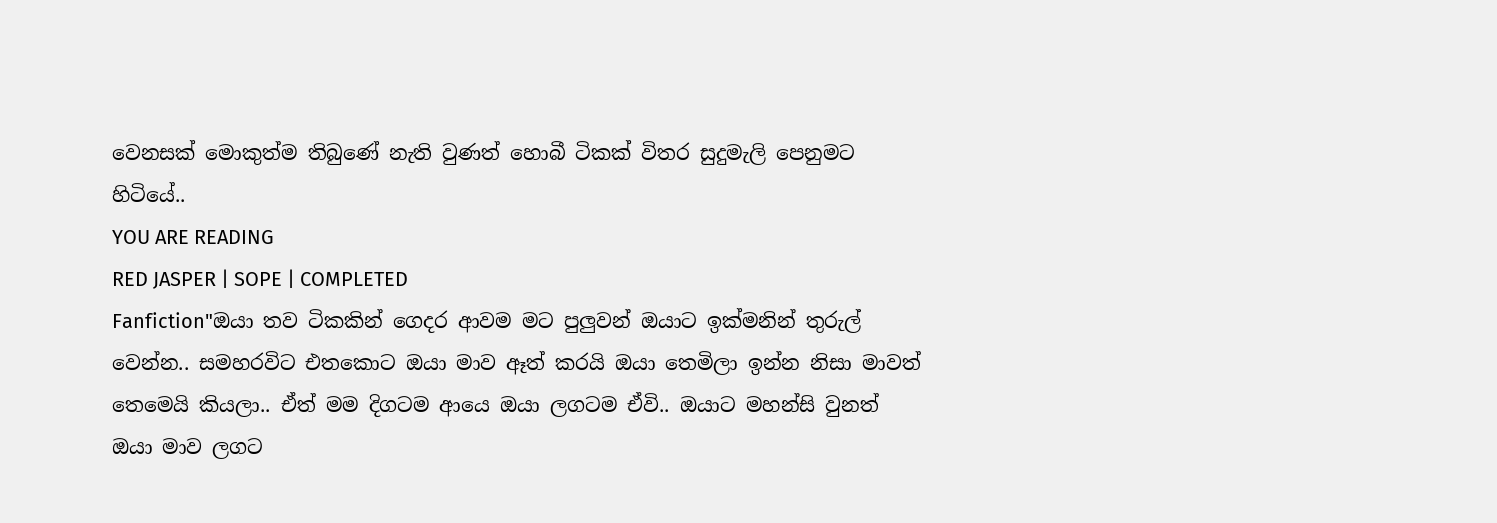වෙනසක් මොකුත්ම තිබුණේ නැති වුණත් හොබී ටිකක් විතර සුදුමැලි පෙනුමට හිටියේ..
YOU ARE READING
RED JASPER | SOPE | COMPLETED
Fanfiction"ඔයා තව ටිකකින් ගෙදර ආවම මට පුලුවන් ඔයාට ඉක්මනින් තුරුල් වෙන්න.. සමහරවිට එතකොට ඔයා මාව ඈත් කරයි ඔයා තෙමිලා ඉන්න නිසා මාවත් තෙමෙයි කියලා.. ඒත් මම දිගටම ආයෙ ඔයා ලගටම ඒවි.. ඔයාට මහන්සි වුනත් ඔයා මාව ලගට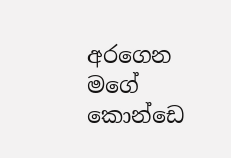අරගෙන මගේ කොන්ඩෙ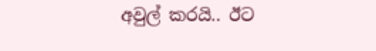අවුල් කරයි.. ඊට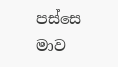පස්සෙ මාව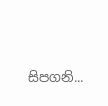සිපගනි...